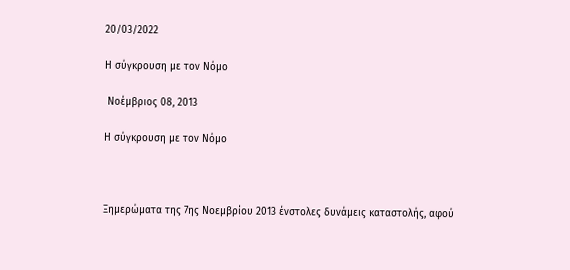20/03/2022

Η σύγκρουση με τον Νόμο

 Νοέμβριος 08, 2013

Η σύγκρουση με τον Νόμο



Ξημερώματα της 7ης Νοεμβρίου 2013 ένστολες δυνάμεις καταστολής, αφού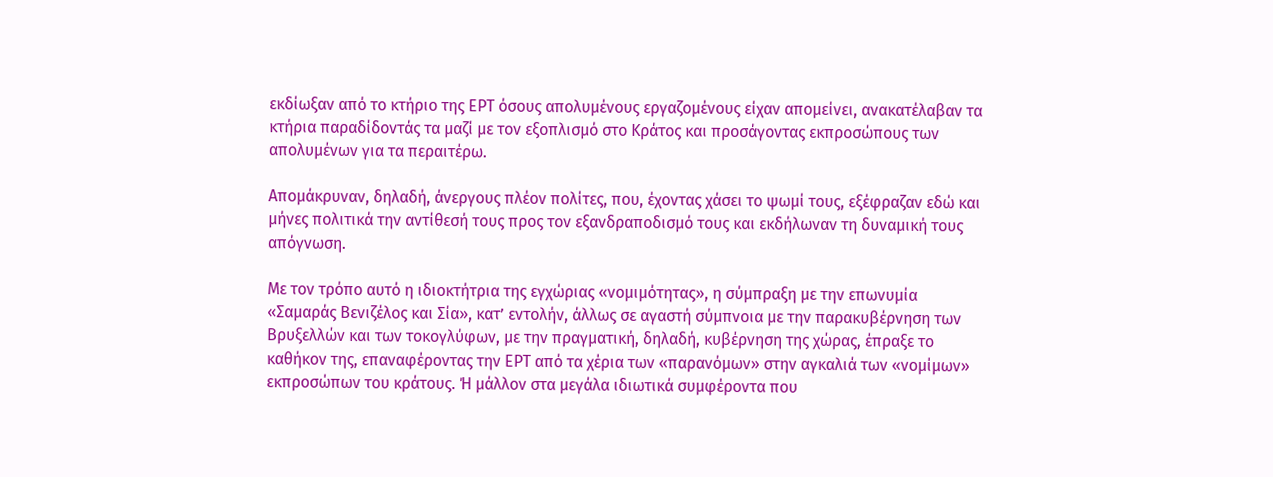εκδίωξαν από το κτήριο της ΕΡΤ όσους απολυμένους εργαζομένους είχαν απομείνει, ανακατέλαβαν τα κτήρια παραδίδοντάς τα μαζί με τον εξοπλισμό στο Kράτος και προσάγοντας εκπροσώπους των απολυμένων για τα περαιτέρω.

Απομάκρυναν, δηλαδή, άνεργους πλέον πολίτες, που, έχοντας χάσει το ψωμί τους, εξέφραζαν εδώ και μήνες πολιτικά την αντίθεσή τους προς τον εξανδραποδισμό τους και εκδήλωναν τη δυναμική τους απόγνωση.

Με τον τρόπο αυτό η ιδιοκτήτρια της εγχώριας «νομιμότητας», η σύμπραξη με την επωνυμία «Σαμαράς Βενιζέλος και Σία», κατ’ εντολήν, άλλως σε αγαστή σύμπνοια με την παρακυβέρνηση των Βρυξελλών και των τοκογλύφων, με την πραγματική, δηλαδή, κυβέρνηση της χώρας, έπραξε το καθήκον της, επαναφέροντας την ΕΡΤ από τα χέρια των «παρανόμων» στην αγκαλιά των «νομίμων» εκπροσώπων του κράτους. Ή μάλλον στα μεγάλα ιδιωτικά συμφέροντα που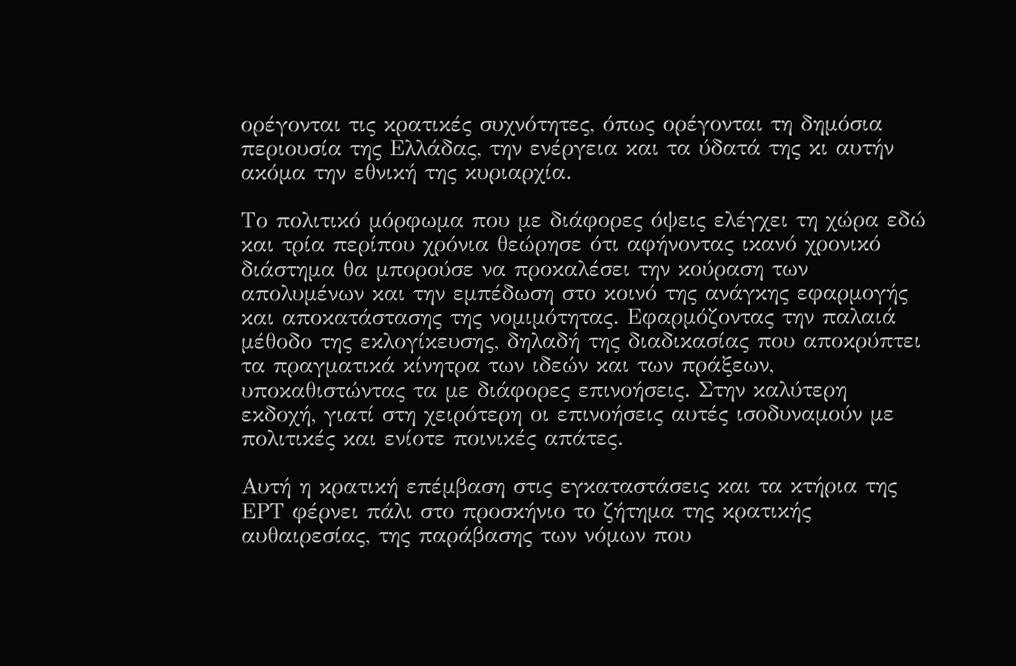ορέγονται τις κρατικές συχνότητες, όπως ορέγονται τη δημόσια περιουσία της Ελλάδας, την ενέργεια και τα ύδατά της κι αυτήν ακόμα την εθνική της κυριαρχία.

Το πολιτικό μόρφωμα που με διάφορες όψεις ελέγχει τη χώρα εδώ και τρία περίπου χρόνια θεώρησε ότι αφήνοντας ικανό χρονικό διάστημα θα μπορούσε να προκαλέσει την κούραση των απολυμένων και την εμπέδωση στο κοινό της ανάγκης εφαρμογής και αποκατάστασης της νομιμότητας. Εφαρμόζοντας την παλαιά μέθοδο της εκλογίκευσης, δηλαδή της διαδικασίας που αποκρύπτει τα πραγματικά κίνητρα των ιδεών και των πράξεων, υποκαθιστώντας τα με διάφορες επινοήσεις. Στην καλύτερη εκδοχή, γιατί στη χειρότερη οι επινοήσεις αυτές ισοδυναμούν με πολιτικές και ενίοτε ποινικές απάτες.

Αυτή η κρατική επέμβαση στις εγκαταστάσεις και τα κτήρια της ΕΡΤ φέρνει πάλι στο προσκήνιο το ζήτημα της κρατικής αυθαιρεσίας, της παράβασης των νόμων που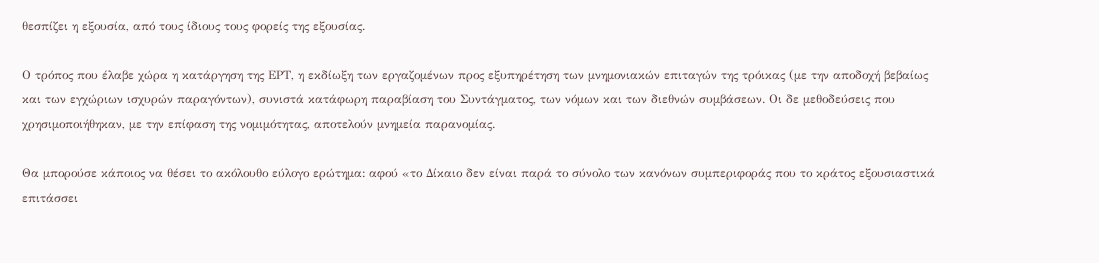θεσπίζει η εξουσία, από τους ίδιους τους φορείς της εξουσίας.

Ο τρόπος που έλαβε χώρα η κατάργηση της ΕΡΤ, η εκδίωξη των εργαζομένων προς εξυπηρέτηση των μνημονιακών επιταγών της τρόικας (με την αποδοχή βεβαίως και των εγχώριων ισχυρών παραγόντων), συνιστά κατάφωρη παραβίαση του Συντάγματος, των νόμων και των διεθνών συμβάσεων. Οι δε μεθοδεύσεις που χρησιμοποιήθηκαν, με την επίφαση της νομιμότητας, αποτελούν μνημεία παρανομίας.

Θα μπορούσε κάποιος να θέσει το ακόλουθο εύλογο ερώτημα: αφού «το Δίκαιο δεν είναι παρά το σύνολο των κανόνων συμπεριφοράς που το κράτος εξουσιαστικά επιτάσσει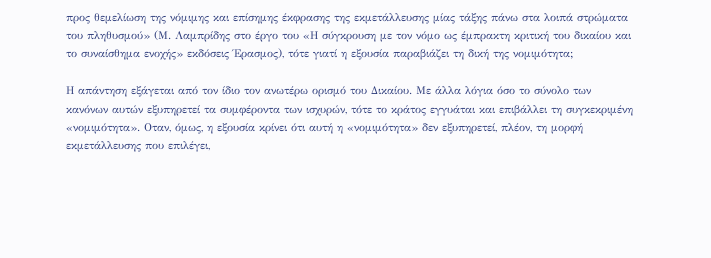προς θεμελίωση της νόμιμης και επίσημης έκφρασης της εκμετάλλευσης μίας τάξης πάνω στα λοιπά στρώματα του πληθυσμού» (Μ. Λαμπρίδης στο έργο του «Η σύγκρουση με τον νόμο ως έμπρακτη κριτική του δικαίου και το συναίσθημα ενοχής» εκδόσεις Έρασμος), τότε γιατί η εξουσία παραβιάζει τη δική της νομιμότητα;

Η απάντηση εξάγεται από τον ίδιο τον ανωτέρω ορισμό του Δικαίου. Με άλλα λόγια όσο το σύνολο των κανόνων αυτών εξυπηρετεί τα συμφέροντα των ισχυρών, τότε το κράτος εγγυάται και επιβάλλει τη συγκεκριμένη «νομιμότητα». Οταν, όμως, η εξουσία κρίνει ότι αυτή η «νομιμότητα» δεν εξυπηρετεί, πλέον, τη μορφή εκμετάλλευσης που επιλέγει,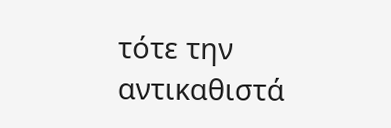τότε την αντικαθιστά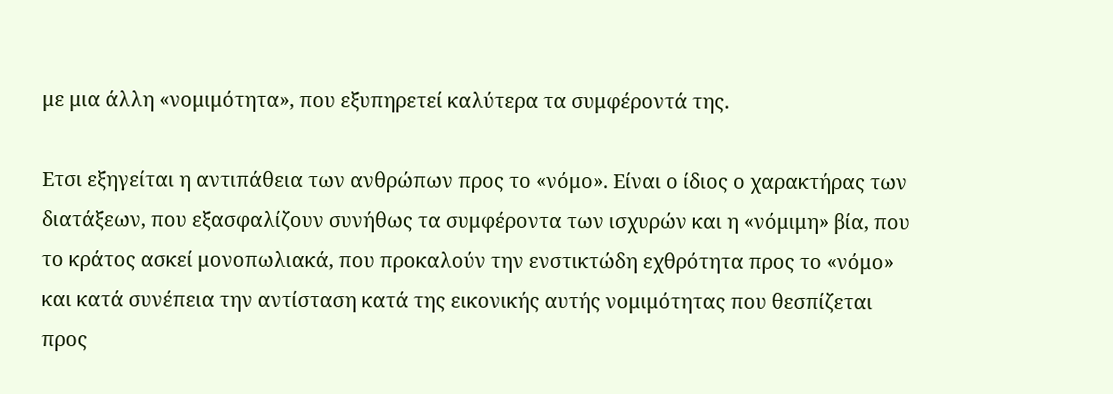με μια άλλη «νομιμότητα», που εξυπηρετεί καλύτερα τα συμφέροντά της.

Ετσι εξηγείται η αντιπάθεια των ανθρώπων προς το «νόμο». Είναι ο ίδιος ο χαρακτήρας των διατάξεων, που εξασφαλίζουν συνήθως τα συμφέροντα των ισχυρών και η «νόμιμη» βία, που το κράτος ασκεί μονοπωλιακά, που προκαλούν την ενστικτώδη εχθρότητα προς το «νόμο» και κατά συνέπεια την αντίσταση κατά της εικονικής αυτής νομιμότητας που θεσπίζεται προς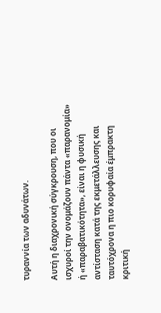τυραννία των αδυνάτων.

Αυτή η διαχρονική σύγκρουση, που οι ισχυροί την ονομάζουν πάντα «παρανομία» ή «παραβατικότητα», είναι η φυσική αντίσταση κατά της εκμετάλλευσης και ταυτόχρονα η πιο κορυφαία έμπρακτη κριτική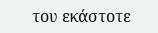του εκάστοτε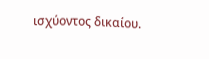ισχύοντος δικαίου.